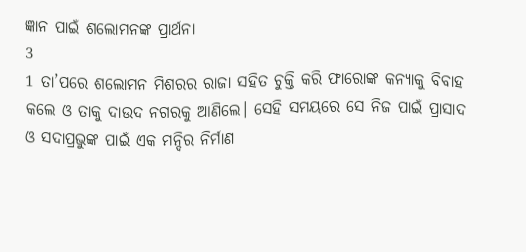ଜ୍ଞାନ ପାଇଁ ଶଲୋମନଙ୍କ ପ୍ରାର୍ଥନା
3
1 ତା’ପରେ ଶଲୋମନ ମିଶରର ରାଜା ସହିତ ଚୁକ୍ତି କରି ଫାରୋଙ୍କ କନ୍ୟାକୁ ବିବାହ କଲେ ଓ ତାକୁ ଦାଉଦ ନଗରକୁ ଆଣିଲେ। ସେହି ସମୟରେ ସେ ନିଜ ପାଇଁ ପ୍ରାସାଦ ଓ ସଦାପ୍ରଭୁଙ୍କ ପାଇଁ ଏକ ମନ୍ଦିର ନିର୍ମାଣ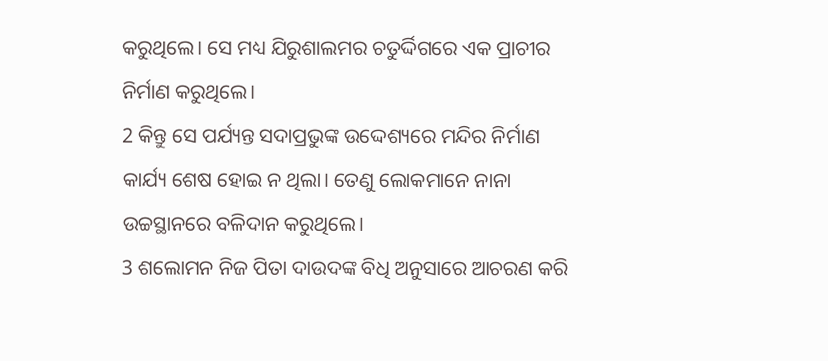କରୁଥିଲେ। ସେ ମଧ୍ୟ ଯିରୁଶାଲମର ଚତୁର୍ଦ୍ଦିଗରେ ଏକ ପ୍ରାଚୀର ନିର୍ମାଣ କରୁଥିଲେ।
2 କିନ୍ତୁ ସେ ପର୍ଯ୍ୟନ୍ତ ସଦାପ୍ରଭୁଙ୍କ ଉଦ୍ଦେଶ୍ୟରେ ମନ୍ଦିର ନିର୍ମାଣ କାର୍ଯ୍ୟ ଶେଷ ହୋଇ ନ ଥିଲା। ତେଣୁ ଲୋକମାନେ ନାନା ଉଚ୍ଚସ୍ଥାନରେ ବଳିଦାନ କରୁଥିଲେ।
3 ଶଲୋମନ ନିଜ ପିତା ଦାଉଦଙ୍କ ବିଧି ଅନୁସାରେ ଆଚରଣ କରି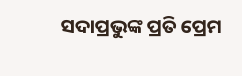ସଦାପ୍ରଭୁଙ୍କ ପ୍ରତି ପ୍ରେମ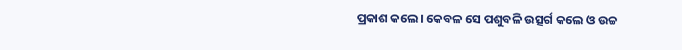ପ୍ରକାଶ କଲେ। କେବଳ ସେ ପଶୁବଳି ଉତ୍ସର୍ଗ କଲେ ଓ ଉଚ୍ଚ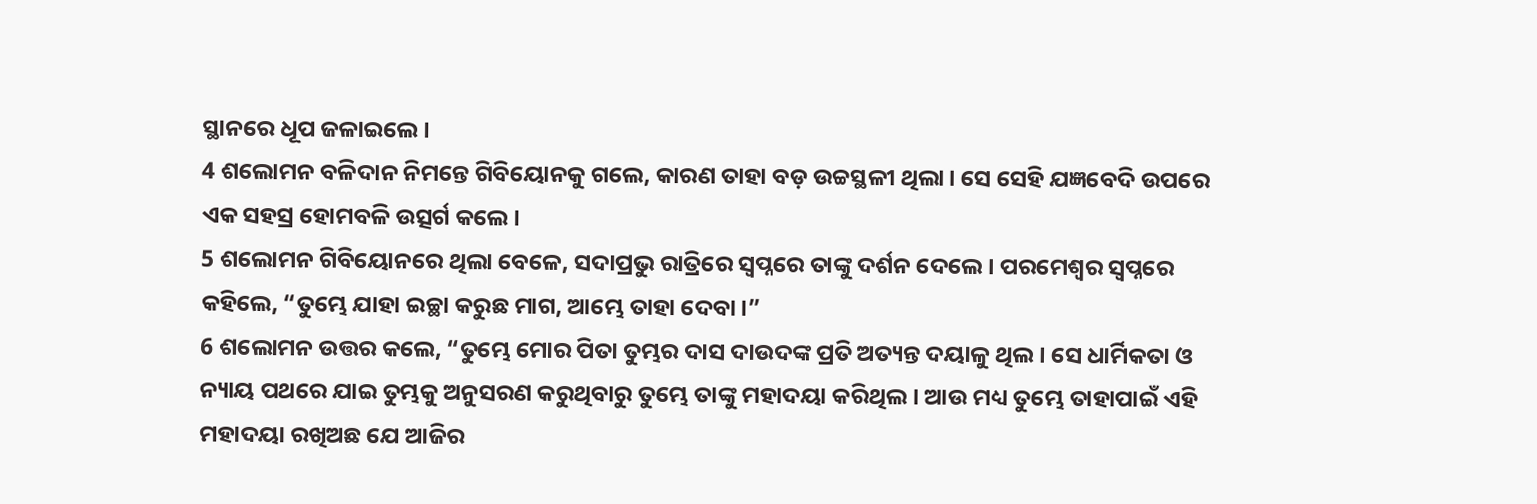ସ୍ଥାନରେ ଧୂପ ଜଳାଇଲେ।
4 ଶଲୋମନ ବଳିଦାନ ନିମନ୍ତେ ଗିବିୟୋନକୁ ଗଲେ, କାରଣ ତାହା ବଡ଼ ଉଚ୍ଚସ୍ଥଳୀ ଥିଲା। ସେ ସେହି ଯଜ୍ଞବେଦି ଉପରେ ଏକ ସହସ୍ର ହୋମବଳି ଉତ୍ସର୍ଗ କଲେ।
5 ଶଲୋମନ ଗିବିୟୋନରେ ଥିଲା ବେଳେ, ସଦାପ୍ରଭୁ ରାତ୍ରିରେ ସ୍ୱପ୍ନରେ ତାଙ୍କୁ ଦର୍ଶନ ଦେଲେ। ପରମେଶ୍ୱର ସ୍ୱପ୍ନରେ କହିଲେ, “ତୁମ୍ଭେ ଯାହା ଇଚ୍ଛା କରୁଛ ମାଗ, ଆମ୍ଭେ ତାହା ଦେବା।”
6 ଶଲୋମନ ଉତ୍ତର କଲେ, “ତୁମ୍ଭେ ମୋର ପିତା ତୁମ୍ଭର ଦାସ ଦାଉଦଙ୍କ ପ୍ରତି ଅତ୍ୟନ୍ତ ଦୟାଳୁ ଥିଲ। ସେ ଧାର୍ମିକତା ଓ ନ୍ୟାୟ ପଥରେ ଯାଇ ତୁମ୍ଭକୁ ଅନୁସରଣ କରୁଥିବାରୁ ତୁମ୍ଭେ ତାଙ୍କୁ ମହାଦୟା କରିଥିଲ। ଆଉ ମଧ୍ୟ ତୁମ୍ଭେ ତାହାପାଇଁ ଏହି ମହାଦୟା ରଖିଅଛ ଯେ ଆଜିର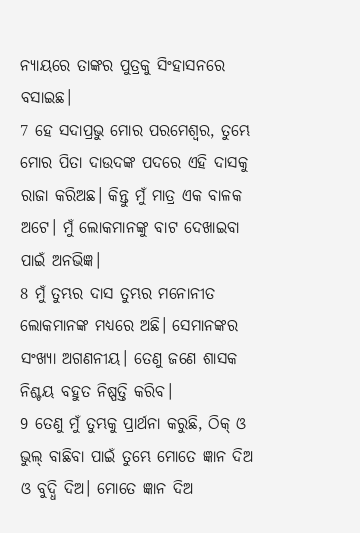ନ୍ୟାୟରେ ତାଙ୍କର ପୁତ୍ରକୁ ସିଂହାସନରେ ବସାଇଛ।
7 ହେ ସଦାପ୍ରଭୁ ମୋର ପରମେଶ୍ୱର, ତୁମ୍ଭେ ମୋର ପିତା ଦାଉଦଙ୍କ ପଦରେ ଏହି ଦାସକୁ ରାଜା କରିଅଛ। କିନ୍ତୁ ମୁଁ ମାତ୍ର ଏକ ବାଳକ ଅଟେ। ମୁଁ ଲୋକମାନଙ୍କୁ ବାଟ ଦେଖାଇବା ପାଇଁ ଅନଭିଜ୍ଞ।
8 ମୁଁ ତୁମ୍ଭର ଦାସ ତୁମ୍ଭର ମନୋନୀତ ଲୋକମାନଙ୍କ ମଧ୍ୟରେ ଅଛି। ସେମାନଙ୍କର ସଂଖ୍ୟା ଅଗଣନୀୟ। ତେଣୁ ଜଣେ ଶାସକ ନିଶ୍ଚୟ ବହୁତ ନିଷ୍ପତ୍ତି କରିବ।
9 ତେଣୁ ମୁଁ ତୁମ୍ଭକୁ ପ୍ରାର୍ଥନା କରୁଛି, ଠିକ୍ ଓ ଭୁଲ୍ ବାଛିବା ପାଇଁ ତୁମ୍ଭେ ମୋତେ ଜ୍ଞାନ ଦିଅ ଓ ବୁଦ୍ଧି ଦିଅ। ମୋତେ ଜ୍ଞାନ ଦିଅ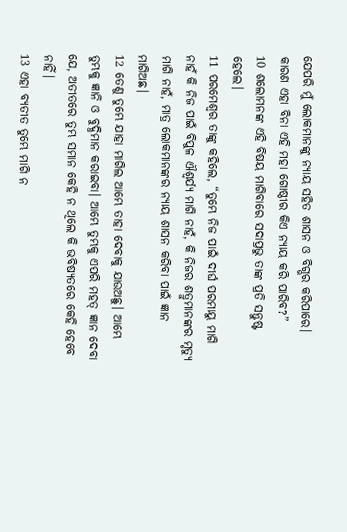ଯେପରି ମୁଁ ଲୋକମାନଙ୍କୁ ନ୍ୟାୟ ସହିତ ଶାସନ ଓ ବିଗ୍ଭର କରିପାରେ। କାରଣ ଏହା ବିନା ଏହି ମହା ଗୋଷ୍ଠୀର କିଏ ନ୍ୟାୟ କରି ପାରିବ?”
10 ଶଲୋମନଙ୍କ ଏହି ବିଷୟ ମାଗିବାରେ ସଦାପ୍ରଭୁ ତାଙ୍କ ପ୍ରତି ସନ୍ତୁଷ୍ଟ ହେଲେ।
11 ପରମେଶ୍ୱର ତାଙ୍କୁ କହିଲେ, “ତୁମ୍ଭେ ନିଜ ପାଇଁ ଦୀର୍ଘ ପରମାୟୁ ମାଗି ନାହଁ କି ନିଜ ପାଇଁ ବିପୁଳ ଐଶ୍ୱର୍ଯ୍ୟ ମାଗି ନାହଁ, କି ନିଜର ଶତ୍ରୁମାନଙ୍କର ମୃତ୍ୟୁ ମାଗି ନାହଁ, ମାତ୍ର ଲୋକମାନଙ୍କର ନ୍ୟାୟ ଶାସନ କରିବା ପାଇଁ ଜ୍ଞାନ ମାଗିଅଛ।
12 ତେଣୁ ତୁମ୍ଭେ ଯାହା ମାଗିଲ ଆମ୍ଭେ ତାହା ଦେବାକୁ ଯାଉଅଛୁ। ଆମ୍ଭେ ତୁମ୍ଭକୁ ଜ୍ଞାନି ଓ ବୁଦ୍ଧିମାନ କରାଇବା। ଆମ୍ଭେ ତୁମ୍ଭକୁ ଏପରି ମହତ୍ ଜ୍ଞାନ ଦେବା ଯେ, ଅତୀତରେ ତୁମ୍ଭ ସମାନ କେହି ନ ଥିଲେ କି ଭବିଷ୍ୟତରେ କେହି ହେବେ ନାହିଁ।
13 ଏହା ବ୍ୟତୀତ ତୁମ୍ଭେ ମାଗି ନ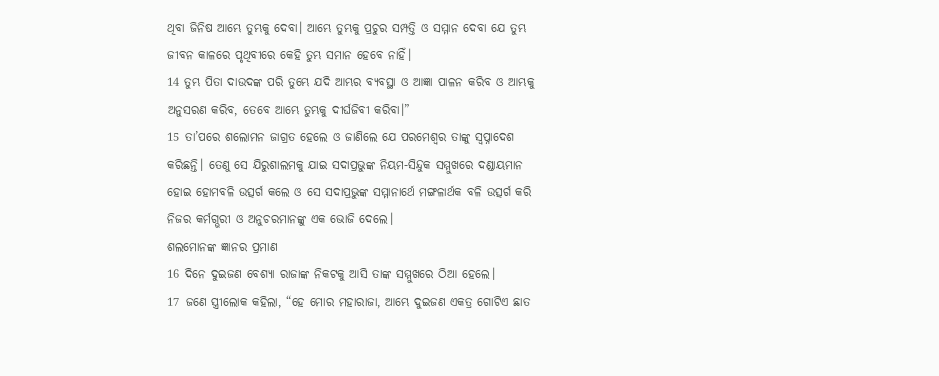ଥିବା ଜିନିଷ ଆମ୍ଭେ ତୁମ୍ଭକୁ ଦେବା। ଆମ୍ଭେ ତୁମ୍ଭକୁ ପ୍ରଚୁର ସମ୍ପତ୍ତି ଓ ସମ୍ମାନ ଦେବା ଯେ ତୁମ୍ଭ ଜୀବନ କାଳରେ ପୃଥିବୀରେ କେହି ତୁମ୍ଭ ସମାନ ହେବେ ନାହିଁ।
14 ତୁମ୍ଭ ପିତା ଦାଉଦଙ୍କ ପରି ତୁମ୍ଭେ ଯଦି ଆମ୍ଭର ବ୍ୟବସ୍ଥା ଓ ଆଜ୍ଞା ପାଳନ କରିବ ଓ ଆମ୍ଭକୁ ଅନୁସରଣ କରିବ, ତେବେ ଆମ୍ଭେ ତୁମ୍ଭକୁ ଦୀର୍ଘଜିବୀ କରିବା।”
15 ତା’ପରେ ଶଲୋମନ ଜାଗ୍ରତ ହେଲେ ଓ ଜାଣିଲେ ଯେ ପରମେଶ୍ୱର ତାଙ୍କୁ ସ୍ୱପ୍ନାଦେଶ କରିଛନ୍ତି। ତେଣୁ ସେ ଯିରୁଶାଲମକୁ ଯାଇ ସଦାପ୍ରଭୁଙ୍କ ନିୟମ-ସିନ୍ଦୁକ ସମ୍ମୁଖରେ ଦଣ୍ଡାୟମାନ ହୋଇ ହୋମବଳି ଉତ୍ସର୍ଗ କଲେ ଓ ସେ ସଦାପ୍ରଭୁଙ୍କ ସମ୍ମାନାର୍ଥେ ମଙ୍ଗଳାର୍ଥକ ବଳି ଉତ୍ସର୍ଗ କରି ନିଜର କର୍ମଗ୍ଭରୀ ଓ ଅନୁଚରମାନଙ୍କୁ ଏକ ଭୋଜି ଦେଲେ।
ଶଲମୋନଙ୍କ ଜ୍ଞାନର ପ୍ରମାଣ
16 ଦିନେ ଦୁଇଜଣ ବେଶ୍ୟା ରାଜାଙ୍କ ନିକଟକୁ ଆସି ତାଙ୍କ ସମ୍ମୁଖରେ ଠିଆ ହେଲେ।
17 ଜଣେ ସ୍ତ୍ରୀଲୋକ କହିଲା, “ହେ ମୋର ମହାରାଜା, ଆମ୍ଭେ ଦୁଇଜଣ ଏକତ୍ର ଗୋଟିଏ ଛାତ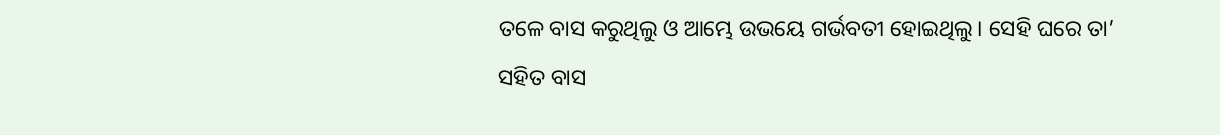ତଳେ ବାସ କରୁଥିଲୁ ଓ ଆମ୍ଭେ ଉଭୟେ ଗର୍ଭବତୀ ହୋଇଥିଲୁ। ସେହି ଘରେ ତା’ ସହିତ ବାସ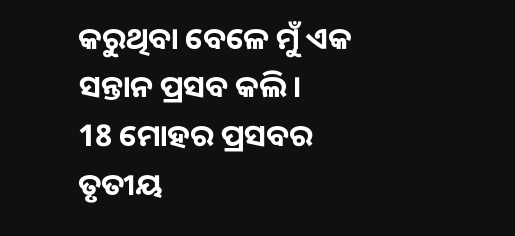କରୁଥିବା ବେଳେ ମୁଁ ଏକ ସନ୍ତାନ ପ୍ରସବ କଲି।
18 ମୋହର ପ୍ରସବର ତୃତୀୟ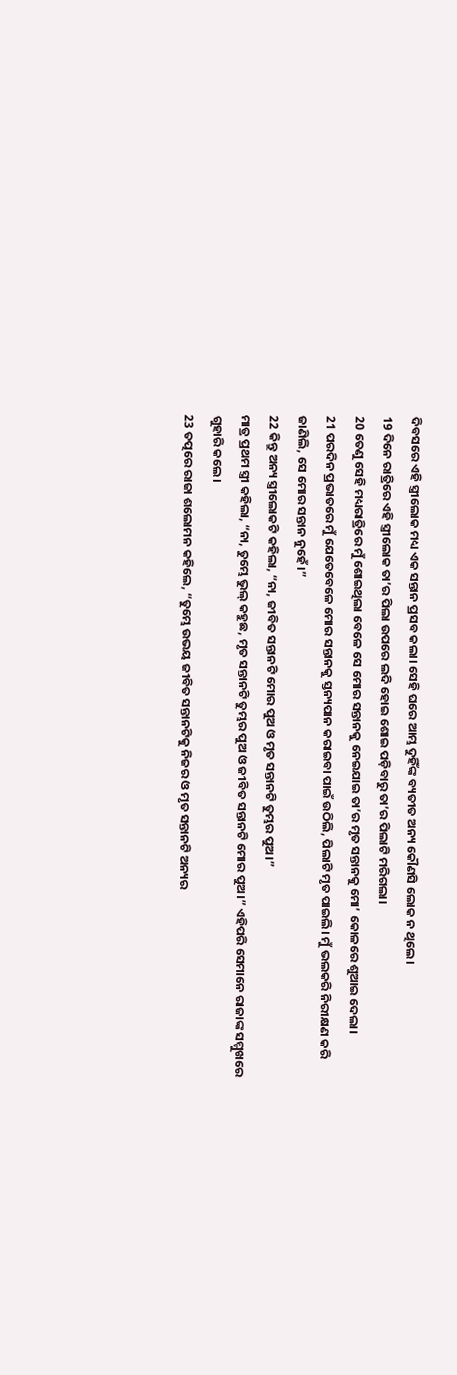ଦିବସରେ ଏହି ସ୍ତ୍ରୀଲୋକ ମଧ୍ୟ ଏକ ସନ୍ତାନ ପ୍ରସବ କଲା। ସେହି ଘରେ ଆମ୍ଭ ଦୁହିଁଙ୍କ ବ୍ୟତୀତ ଅନ୍ୟ କୌଣସି ଲୋକ ନ ଥିଲେ।
19 ଦିନେ ରାତ୍ରିରେ ଏହି ସ୍ତ୍ରୀଲୋକ ତା’ର ପିଲା ଉପରେ ଲଦି ହୋଇ ଶୋଇ ପଡ଼ିବାରୁ ତା’ର ପିଲାଟି ମରିଗଲା।
20 ତେଣୁ ସେହି ମଧ୍ୟରାତ୍ରିରେ ମୁଁ ଶୋଇଥିଲା ବେଳେ ସେ ମୋର ସନ୍ତାନକୁ ନେଇଯାଇ ତା’ର ମୃତ ସନ୍ତାନକୁ ମୋ’ କୋଳରେ ଶୁଆଇ ଦେଲା।
21 ପରଦିନ ପ୍ରଭାତରେ ମୁଁ ଯେତେବେଳେ ମୋର ସନ୍ତାନକୁ ସ୍ତନ୍ୟପାନ କରାଇବା ପାଇଁ ଉଠିଲି, ପିଲାଟି ମୃତ ପାଇଲି। ମୁଁ ଭଲକରି ନିରୀକ୍ଷଣ କରି ଜାଣିଲି, ସେ ମୋର ସନ୍ତାନ ନୁହେଁ।”
22 କିନ୍ତୁ ଅନ୍ୟ ସ୍ତ୍ରୀଲୋକଟି କହିଲା, “ନା, ଜୀବିତ ସନ୍ତାନଟି ମୋର ପୁଅ ଓ ମୃତ ସନ୍ତାନଟି ତୁମ୍ଭର ପୁଅ।”
ମାତ୍ର ପ୍ରଥମ ସ୍ତ୍ରୀ କହିଲା, “ନା, ତୁମ୍ଭେ ଭୁଲ୍ କହୁଛ, ମୃତ ସନ୍ତାନଟି ତୁମ୍ଭର ପୁଅ ଓ ଜୀବିତ ସନ୍ତାନଟି ମୋର ପୁଅ।” ଏହିପରି ସେମାନେ ରାଜାଙ୍କ ସମ୍ମୁଖରେ ଗୁହାରି କଲେ।
23 ତତ୍ପରେ ରାଜା ଶଲୋମନ କହିଲେ, “ତୁମ୍ଭେ ଉଭୟ ଜୀବିତ ସନ୍ତାନଟିକୁ ନିଜର ଓ ମୃତ ସନ୍ତାନଟି ଅନ୍ୟର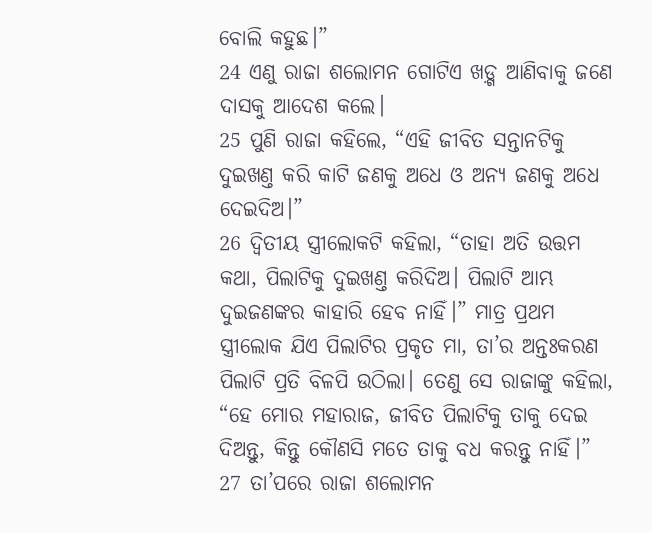ବୋଲି କହୁଛ।”
24 ଏଣୁ ରାଜା ଶଲୋମନ ଗୋଟିଏ ଖଡ଼୍ଗ ଆଣିବାକୁ ଜଣେ ଦାସକୁ ଆଦେଶ କଲେ।
25 ପୁଣି ରାଜା କହିଲେ, “ଏହି ଜୀବିତ ସନ୍ତାନଟିକୁ ଦୁଇଖଣ୍ତ କରି କାଟି ଜଣକୁ ଅଧେ ଓ ଅନ୍ୟ ଜଣକୁ ଅଧେ ଦେଇଦିଅ।”
26 ଦ୍ୱିତୀୟ ସ୍ତ୍ରୀଲୋକଟି କହିଲା, “ତାହା ଅତି ଉତ୍ତମ କଥା, ପିଲାଟିକୁ ଦୁଇଖଣ୍ତ କରିଦିଅ। ପିଲାଟି ଆମ୍ଭ ଦୁଇଜଣଙ୍କର କାହାରି ହେବ ନାହିଁ।” ମାତ୍ର ପ୍ରଥମ ସ୍ତ୍ରୀଲୋକ ଯିଏ ପିଲାଟିର ପ୍ରକୃତ ମା, ତା’ର ଅନ୍ତଃକରଣ ପିଲାଟି ପ୍ରତି ବିଳପି ଉଠିଲା। ତେଣୁ ସେ ରାଜାଙ୍କୁ କହିଲା, “ହେ ମୋର ମହାରାଜ, ଜୀବିତ ପିଲାଟିକୁ ତାକୁ ଦେଇ ଦିଅନ୍ତୁ, କିନ୍ତୁ କୌଣସି ମତେ ତାକୁ ବଧ କରନ୍ତୁ ନାହିଁ।”
27 ତା’ପରେ ରାଜା ଶଲୋମନ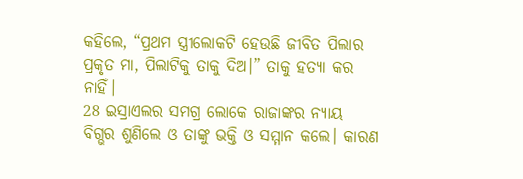କହିଲେ, “ପ୍ରଥମ ସ୍ତ୍ରୀଲୋକଟି ହେଉଛି ଜୀବିତ ପିଲାର ପ୍ରକୃତ ମା, ପିଲାଟିକୁ ତାକୁ ଦିଅ।” ତାକୁ ହତ୍ୟା କର ନାହିଁ।
28 ଇସ୍ରାଏଲର ସମଗ୍ର ଲୋକେ ରାଜାଙ୍କର ନ୍ୟାୟ ବିଗ୍ଭର ଶୁଣିଲେ ଓ ତାଙ୍କୁ ଭକ୍ତି ଓ ସମ୍ମାନ କଲେ। କାରଣ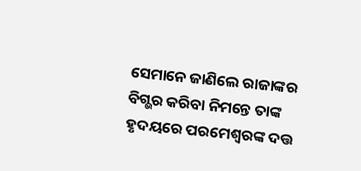ସେମାନେ ଜାଣିଲେ ରାଜାଙ୍କର ବିଗ୍ଭର କରିବା ନିମନ୍ତେ ତାଙ୍କ ହୃଦୟରେ ପରମେଶ୍ୱରଙ୍କ ଦତ୍ତ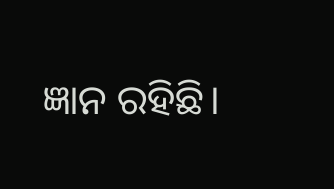ଜ୍ଞାନ ରହିଛି।